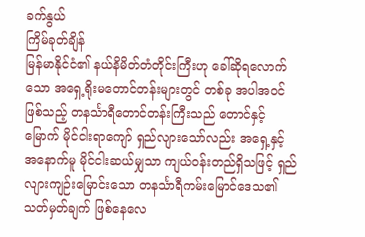ခက်နွယ်
ကြိမ်ခုတ်ချိန်
မြန်မာနိုင်ငံ၏ နယ်နိမိတ်တံတိုင်းကြီးဟု ခေါ်ဆိုရလောက်သော အရှေ့ရိုးမတောင်တန်းများတွင် တစ်ခု အပါအဝင်ဖြစ်သည့် တနင်္သာရီတောင်တန်းကြီးသည် တောင်နှင့်မြောက် မိုင်ငါးရာကျော် ရှည်လျားသော်လည်း အရှေ့နှင့် အနောက်မူ မိုင်ငါးဆယ်မျှသာ ကျယ်ဝန်းတည်ရှိသဖြင့် ရှည်လျားကျဉ်းမြောင်းသော တနင်္သာရီကမ်းမြောင်ဒေသ၏ သတ်မှတ်ချက် ဖြစ်နေလေ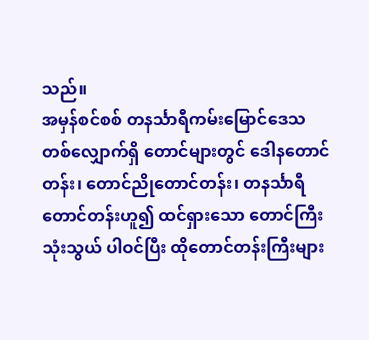သည်။
အမှန်စင်စစ် တနင်္သာရီကမ်းမြောင်ဒေသတစ်လျှောက်ရှိ တောင်များတွင် ဒေါနတောင်တန်း၊ တောင်ညိုတောင်တန်း၊ တနင်္သာရီတောင်တန်းဟူ၍ ထင်ရှားသော တောင်ကြီးသုံးသွယ် ပါဝင်ပြီး ထိုတောင်တန်းကြီးများ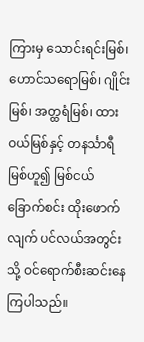ကြားမှ သောင်းရင်းမြစ်၊ ဟောင်သရောမြစ်၊ ဂျိုင်းမြစ်၊ အတ္ထရံမြစ်၊ ထားဝယ်မြစ်နှင့် တနင်္သာရီမြစ်ဟူ၍ မြစ်ငယ်ခြောက်စင်း ထိုးဖောက်လျက် ပင်လယ်အတွင်းသို့ ဝင်ရောက်စီးဆင်းနေကြပါသည်။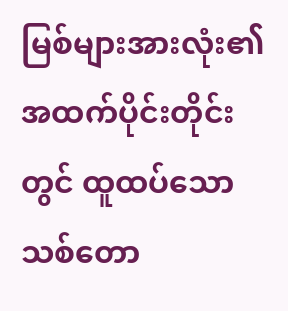မြစ်များအားလုံး၏ အထက်ပိုင်းတိုင်းတွင် ထူထပ်သော သစ်တော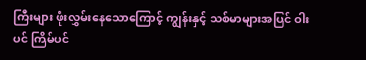ကြီးများ ဖုံးလွှမ်းနေသောကြောင့် ကျွန်းနှင့် သစ်မာများအပြင် ဝါးပင် ကြိမ်ပင်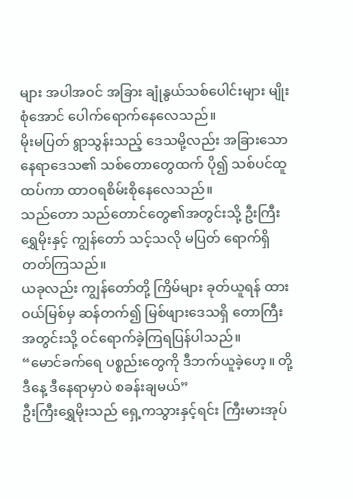များ အပါအဝင် အခြား ချုံနွယ်သစ်ပေါင်းများ မျိုးစုံအောင် ပေါက်ရောက်နေလေသည်။
မိုးမပြတ် ရွာသွန်းသည့် ဒေသမို့လည်း အခြားသော နေရာဒေသ၏ သစ်တောတွေထက် ပို၍ သစ်ပင်ထူထပ်ကာ ထာဝရစိမ်းစိုနေလေသည်။
သည်တော သည်တောင်တွေ၏အတွင်းသို့ ဦးကြီးရွှေမိုးနှင့် ကျွန်တော် သင့်သလို မပြတ် ရောက်ရှိတတ်ကြသည်။
ယခုလည်း ကျွန်တော်တို့ ကြိမ်များ ခုတ်ယူရန် ထားဝယ်မြစ်မှ ဆန်တက်၍ မြစ်ဖျားဒေသရှိ တောကြီးအတွင်းသို့ ဝင်ရောက်ခဲ့ကြရပြန်ပါသည်။
“မောင်ခက်ရေ ပစ္စည်းတွေကို ဒီဘက်ယူခဲ့ဟေ့။ တို့ ဒီနေ့ ဒီနေရာမှာပဲ စခန်းချမယ်”
ဦးကြီးရွှေမိုးသည် ရှေ့ကသွားနှင့်ရင်း ကြီးမားအုပ်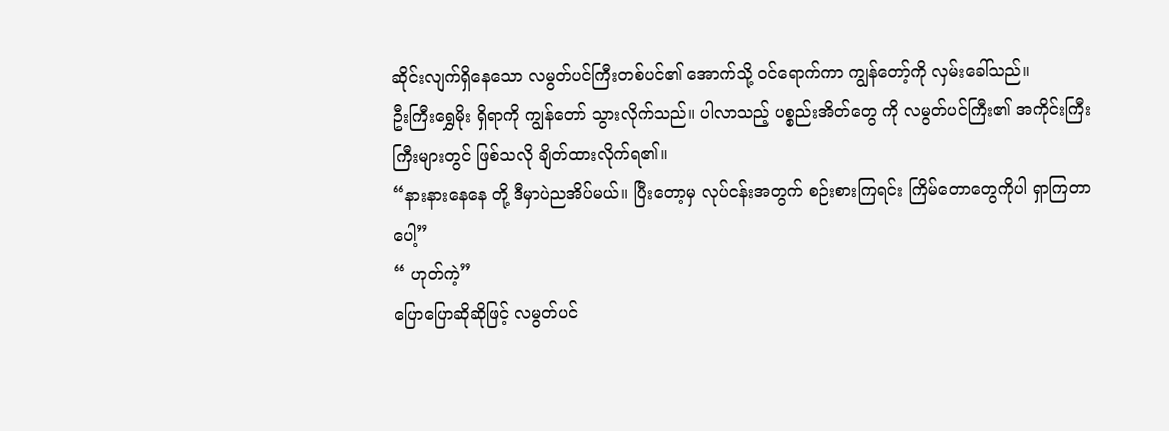ဆိုင်းလျက်ရှိနေသော လမွတ်ပင်ကြီးတစ်ပင်၏ အောက်သို့ ဝင်ရောက်ကာ ကျွန်တော့်ကို လှမ်းခေါ်သည်။
ဦးကြီးရွှေမိုး ရှိရာကို ကျွန်တော် သွားလိုက်သည်။ ပါလာသည့် ပစ္စည်းအိတ်တွေ ကို လမွတ်ပင်ကြီး၏ အကိုင်းကြီးကြီးများတွင် ဖြစ်သလို ချိတ်ထားလိုက်ရ၏။
“နားနားနေနေ တို့ ဒီမှာပဲညအိပ်မယ်။ ပြီးတော့မှ လုပ်ငန်းအတွက် စဉ်းစားကြရင်း ကြိမ်တောတွေကိုပါ ရှာကြတာပေါ့”
“ ဟုတ်ကဲ့”
ပြောပြောဆိုဆိုဖြင့် လမွတ်ပင်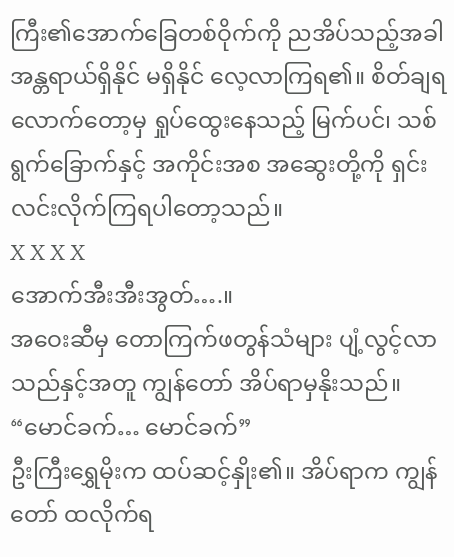ကြီး၏အောက်ခြေတစ်ဝိုက်ကို ညအိပ်သည့်အခါ အန္တရာယ်ရှိနိုင် မရှိနိုင် လေ့လာကြရ၏။ စိတ်ချရလောက်တော့မှ ရှုပ်ထွေးနေသည့် မြက်ပင်၊ သစ်ရွက်ခြောက်နှင့် အကိုင်းအစ အဆွေးတို့ကို ရှင်းလင်းလိုက်ကြရပါတော့သည်။
X X X X
အောက်အီးအီးအွတ်….။
အဝေးဆီမှ တောကြက်ဖတွန်သံများ ပျံ့လွင့်လာသည်နှင့်အတူ ကျွန်တော် အိပ်ရာမှနိုးသည်။
“မောင်ခက်… မောင်ခက်”
ဦးကြီးရွှေမိုးက ထပ်ဆင့်နှိုး၏။ အိပ်ရာက ကျွန်တော် ထလိုက်ရ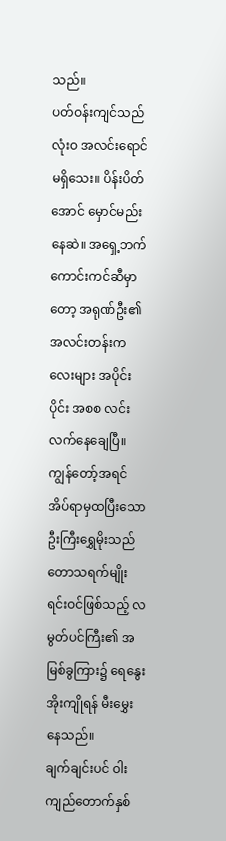သည်။
ပတ်ဝန်းကျင်သည် လုံးဝ အလင်းရောင်မရှိသေး။ ပိန်းပိတ်အောင် မှောင်မည်းနေဆဲ။ အရှေ့ဘက် ကောင်းကင်ဆီမှာတော့ အရုဏ်ဦး၏ အလင်းတန်းကလေးများ အပိုင်းပိုင်း အစစ လင်းလက်နေချေပြီ။
ကျွန်တော့်အရင် အိပ်ရာမှထပြီးသော ဦးကြီးရွှေမိုးသည် တောသရက်မျိုးရင်းဝင်ဖြစ်သည့် လမွတ်ပင်ကြီး၏ အမြစ်ခွကြား၌ ရေနွေးအိုးကျိုရန် မီးမွှေးနေသည်။
ချက်ချင်းပင် ဝါးကျည်တောက်နှစ်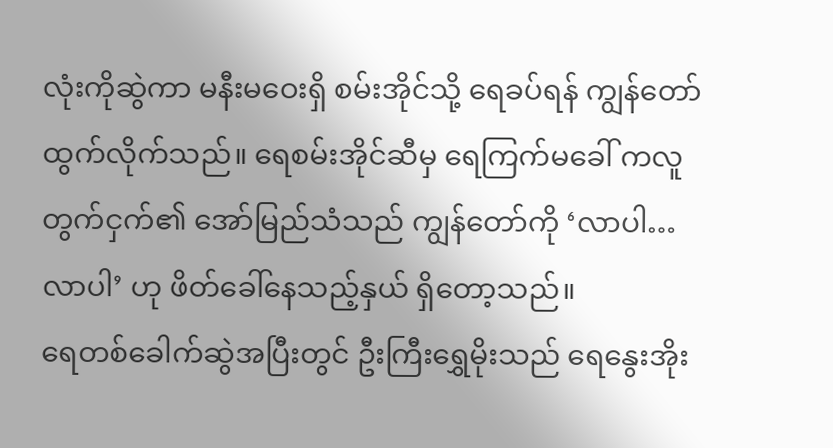လုံးကိုဆွဲကာ မနီးမဝေးရှိ စမ်းအိုင်သို့ ရေခပ်ရန် ကျွန်တော် ထွက်လိုက်သည်။ ရေစမ်းအိုင်ဆီမှ ရေကြက်မခေါ် ကလူတွက်ငှက်၏ အော်မြည်သံသည် ကျွန်တော်ကို ‘လာပါ… လာပါ’ ဟု ဖိတ်ခေါ်နေသည့်နှယ် ရှိတော့သည်။
ရေတစ်ခေါက်ဆွဲအပြီးတွင် ဦးကြီးရွှေမိုးသည် ရေနွေးအိုး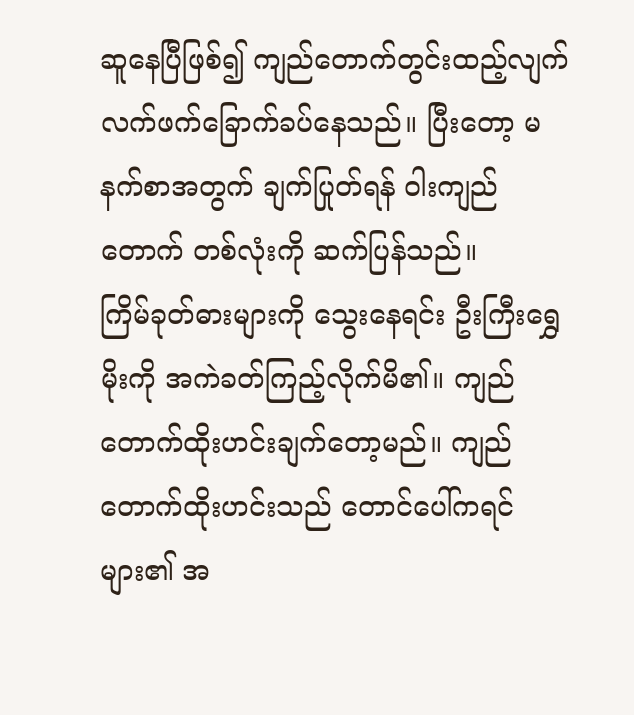ဆူနေပြီဖြစ်၍ ကျည်တောက်တွင်းထည့်လျက် လက်ဖက်ခြောက်ခပ်နေသည်။ ပြီးတော့ မနက်စာအတွက် ချက်ပြုတ်ရန် ဝါးကျည်တောက် တစ်လုံးကို ဆက်ပြန်သည်။
ကြိမ်ခုတ်ဓားများကို သွေးနေရင်း ဦးကြီးရွှေမိုးကို အကဲခတ်ကြည့်လိုက်မိ၏။ ကျည်တောက်ထိုးဟင်းချက်တော့မည်။ ကျည်တောက်ထိုးဟင်းသည် တောင်ပေါ်ကရင်များ၏ အ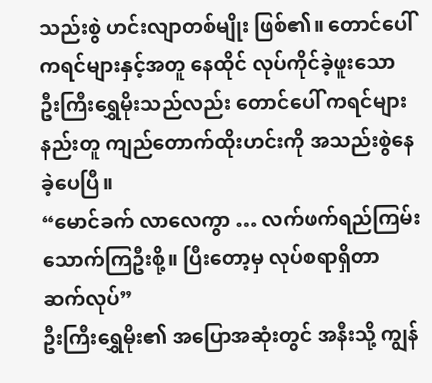သည်းစွဲ ဟင်းလျာတစ်မျိုး ဖြစ်၏။ တောင်ပေါ် ကရင်များနှင့်အတူ နေထိုင် လုပ်ကိုင်ခဲ့ဖူးသော ဦးကြီးရွှေမိုးသည်လည်း တောင်ပေါ် ကရင်များနည်းတူ ကျည်တောက်ထိုးဟင်းကို အသည်းစွဲနေခဲ့ပေပြီ။
“မောင်ခက် လာလေကွာ … လက်ဖက်ရည်ကြမ်း သောက်ကြဦးစို့။ ပြီးတော့မှ လုပ်စရာရှိတာ ဆက်လုပ်”
ဦးကြီးရွှေမိုး၏ အပြောအဆုံးတွင် အနီးသို့ ကျွန်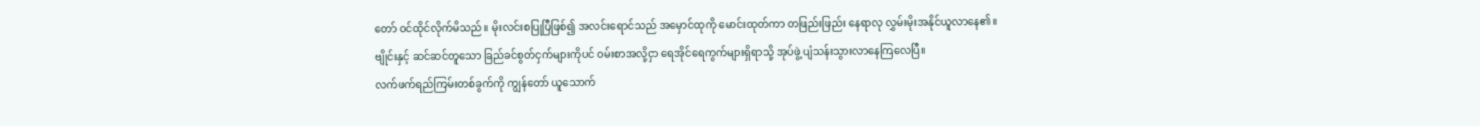တော် ဝင်ထိုင်လိုက်မိသည်။ မိုးလင်းစပြုပြီဖြစ်၍ အလင်းရောင်သည် အမှောင်ထုကို မောင်းထုတ်ကာ တဖြည်းဖြည်း နေရာလု လွှမ်းမိုးအနိုင်ယူလာနေ၏။
ဗျိုင်းနှင့် ဆင်ဆင်တူသော ခြည်ခင်စွတ်ငှက်များကိုပင် ဝမ်းစာအလို့ငှာ ရေအိုင်ရေကွက်များရှိရာသို့ အုပ်ဖွဲ့ ပျံသန်းသွားလာနေကြလေပြီ။
လက်ဖက်ရည်ကြမ်းတစ်ခွက်ကို ကျွန်တော် ယူသောက်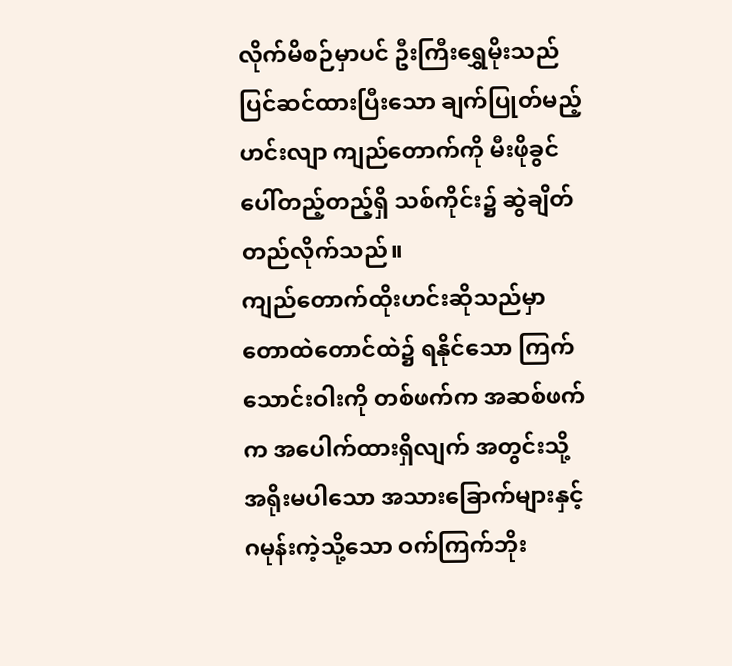လိုက်မိစဉ်မှာပင် ဦးကြီးရွှေမိုးသည် ပြင်ဆင်ထားပြီးသော ချက်ပြုတ်မည့်ဟင်းလျာ ကျည်တောက်ကို မီးဖိုခွင်ပေါ်တည့်တည့်ရှိ သစ်ကိုင်း၌ ဆွဲချိတ်တည်လိုက်သည်။
ကျည်တောက်ထိုးဟင်းဆိုသည်မှာ တောထဲတောင်ထဲ၌ ရနိုင်သော ကြက်သောင်းဝါးကို တစ်ဖက်က အဆစ်ဖက်က အပေါက်ထားရှိလျက် အတွင်းသို့ အရိုးမပါသော အသားခြောက်များနှင့် ဂမုန်းကဲ့သို့သော ဝက်ကြက်ဘိုး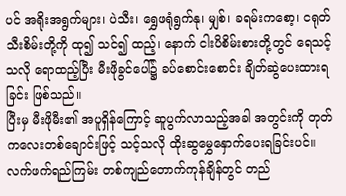ပင် အရိုးအရွက်များ၊ ပဲသီး၊ ရွှေဖရုံရွက်နု၊ မျှစ်၊ ခရမ်းကစော့၊ ငရုတ်သီးစိမ်းတို့ကို ထု၍ သင်၍ ထည့်၊ နောက် ငါးပိစိမ်းစားတို့တွင် ရေသင့်သလို ရောထည့်ပြီး မီးဖိုခွင်ပေါ်၌ ခပ်စောင်းစောင်း ချိတ်ဆွဲပေးထားရခြင်း ဖြစ်သည်။
ပြီးမှ မီးဖိုမီး၏ အပူရှိန်ကြောင့် ဆူပွက်လာသည့်အခါ အတွင်းကို တုတ်ကလေးတစ်ချောင်းဖြင့် သင့်သလို ထိုးဆွမွှေနှောက်ပေးရခြင်းပင်။
လက်ဖက်ရည်ကြမ်း တစ်ကျည်တောက်ကုန်ချိန်တွင် တည်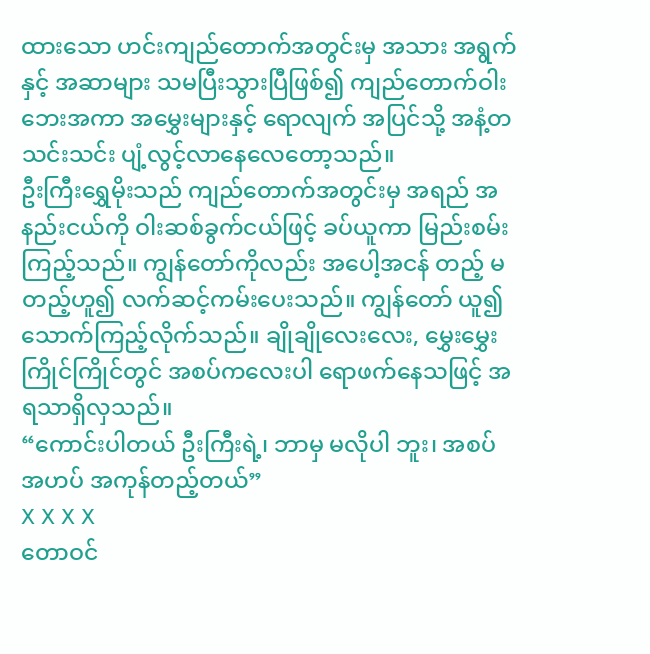ထားသော ဟင်းကျည်တောက်အတွင်းမှ အသား အရွက်နှင့် အဆာများ သမပြီးသွားပြီဖြစ်၍ ကျည်တောက်ဝါးဘေးအကာ အမွှေးများနှင့် ရောလျက် အပြင်သို့ အနံ့တသင်းသင်း ပျံ့လွင့်လာနေလေတော့သည်။
ဦးကြီးရွှေမိုးသည် ကျည်တောက်အတွင်းမှ အရည် အနည်းငယ်ကို ဝါးဆစ်ခွက်ငယ်ဖြင့် ခပ်ယူကာ မြည်းစမ်းကြည့်သည်။ ကျွန်တော်ကိုလည်း အပေါ့အငန် တည့် မတည့်ဟူ၍ လက်ဆင့်ကမ်းပေးသည်။ ကျွန်တော် ယူ၍ သောက်ကြည့်လိုက်သည်။ ချိုချိုလေးလေး, မွှေးမွှေးကြိုင်ကြိုင်တွင် အစပ်ကလေးပါ ရောဖက်နေသဖြင့် အရသာရှိလှသည်။
“ကောင်းပါတယ် ဦးကြီးရဲ့၊ ဘာမှ မလိုပါ ဘူး၊ အစပ်အဟပ် အကုန်တည့်တယ်”
X X X X
တောဝင်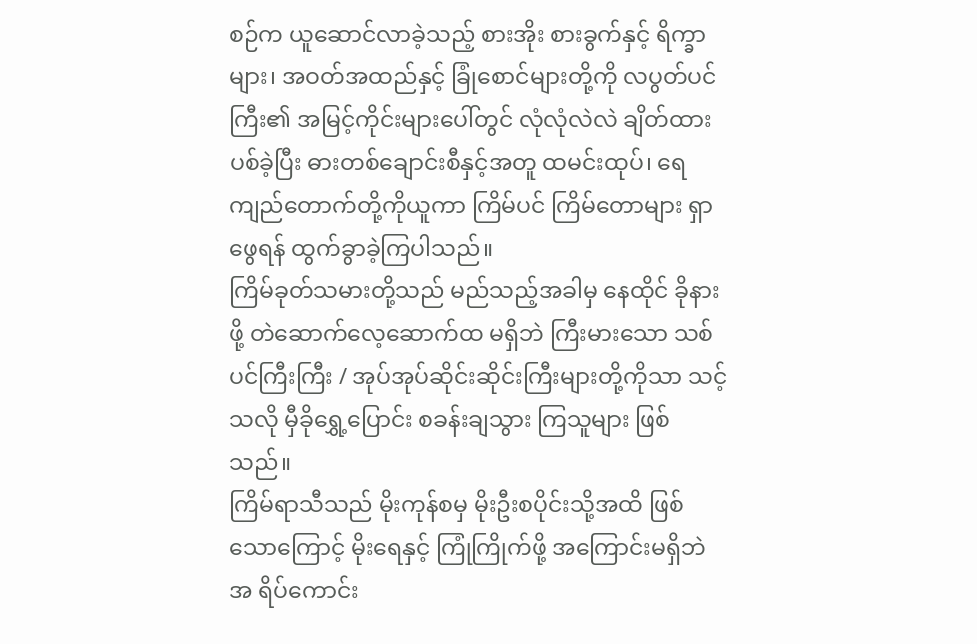စဉ်က ယူဆောင်လာခဲ့သည့် စားအိုး စားခွက်နှင့် ရိက္ခာများ၊ အဝတ်အထည်နှင့် ခြုံစောင်များတို့ကို လပွတ်ပင်ကြီး၏ အမြင့်ကိုင်းများပေါ်တွင် လုံလုံလဲလဲ ချိတ်ထားပစ်ခဲ့ပြီး ဓားတစ်ချောင်းစီနှင့်အတူ ထမင်းထုပ်၊ ရေကျည်တောက်တို့ကိုယူကာ ကြိမ်ပင် ကြိမ်တောများ ရှာဖွေရန် ထွက်ခွာခဲ့ကြပါသည်။
ကြိမ်ခုတ်သမားတို့သည် မည်သည့်အခါမှ နေထိုင် ခိုနားဖို့ တဲဆောက်လေ့ဆောက်ထ မရှိဘဲ ကြီးမားသော သစ်ပင်ကြီးကြီး / အုပ်အုပ်ဆိုင်းဆိုင်းကြီးများတို့ကိုသာ သင့်သလို မှီခိုရွှေ့ပြောင်း စခန်းချသွား ကြသူများ ဖြစ်သည်။
ကြိမ်ရာသီသည် မိုးကုန်စမှ မိုးဦးစပိုင်းသို့အထိ ဖြစ်သောကြောင့် မိုးရေနှင့် ကြုံကြိုက်ဖို့ အကြောင်းမရှိဘဲ အ ရိပ်ကောင်း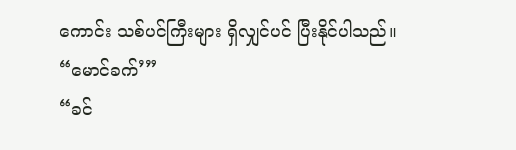ကောင်း သစ်ပင်ကြီးများ ရှိလျှင်ပင် ပြီးနိုင်ပါသည်။
“မောင်ခက်’”
“ခင်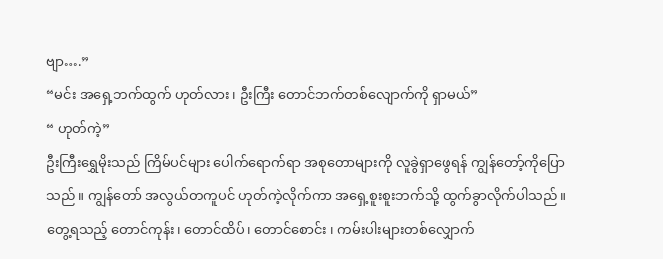ဗျာ….”
“မင်း အရှေ့ဘက်ထွက် ဟုတ်လား၊ ဦးကြီး တောင်ဘက်တစ်လျောက်ကို ရှာမယ်”
“ ဟုတ်ကဲ့”
ဦးကြီးရွှေမိုးသည် ကြိမ်ပင်များ ပေါက်ရောက်ရာ အစုတောများကို လူခွဲရှာဖွေရန် ကျွန်တော့်ကိုပြောသည်။ ကျွန်တော် အလွယ်တကူပင် ဟုတ်ကဲ့လိုက်ကာ အရှေ့စူးစူးဘက်သို့ ထွက်ခွာလိုက်ပါသည်။
တွေ့ရသည့် တောင်ကုန်း၊ တောင်ထိပ်၊ တောင်စောင်း ၊ ကမ်းပါးများတစ်လျှောက်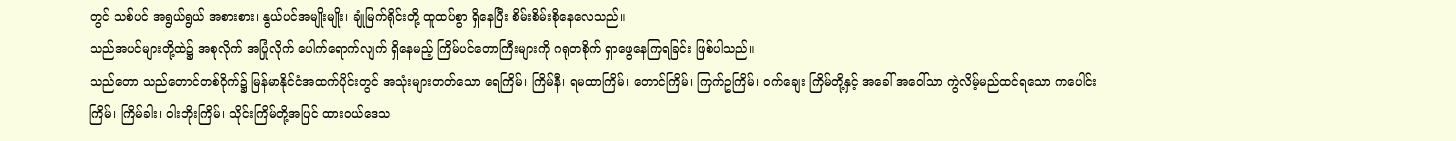တွင် သစ်ပင် အရွယ်ရွယ် အစားစား၊ နွယ်ပင်အမျိုးမျိုး၊ ချုံမြက်ရိုင်းတို့ ထူထပ်စွာ ရှိနေပြီး စိမ်းစိမ်းစိုနေလေသည်။
သည်အပင်များတို့ထဲ၌ အစုလိုက် အပြုံလိုက် ပေါက်ရောက်လျက် ရှိနေမည့် ကြိမ်ပင်တောကြီးများကို ဂရုတစိုက် ရှာဖွေနေကြရခြင်း ဖြစ်ပါသည်။
သည်တော သည်တောင်တစ်ဝိုက်၌ မြန်မာနိုင်ငံအထက်ပိုင်းတွင် အသုံးများတတ်သော ရေကြိမ်၊ ကြိမ်နီ၊ ရမထာကြိမ်၊ တောင်ကြိမ်၊ ကြက်ဥကြိမ်၊ ဝက်ချေး ကြိမ်တို့နှင့် အခေါ် အဝေါ်သာ ကွဲလိမ့်မည်ထင်ရသော ကပေါင်းကြိမ်၊ ကြိမ်ခါး၊ ဝါးဘိုးကြိမ်၊ သိုင်းကြိမ်တို့အပြင် ထားဝယ်ဒေသ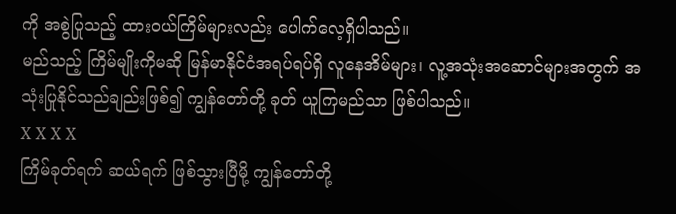ကို အစွဲပြုသည့် ထားဝယ်ကြိမ်များလည်း ပေါက်လေ့ရှိပါသည်။
မည်သည့် ကြိမ်မျိုးကိုမဆို မြန်မာနိုင်ငံအရပ်ရပ်ရှိ လူနေအိမ်များ၊ လူ့အသုံးအဆောင်များအတွက် အသုံးပြုနိုင်သည်ချည်းဖြစ်၍ ကျွန်တော်တို့ ခုတ် ယူကြမည်သာ ဖြစ်ပါသည်။
X X X X
ကြိမ်ခုတ်ရက် ဆယ်ရက် ဖြစ်သွားပြီမို့ ကျွန်တော်တို့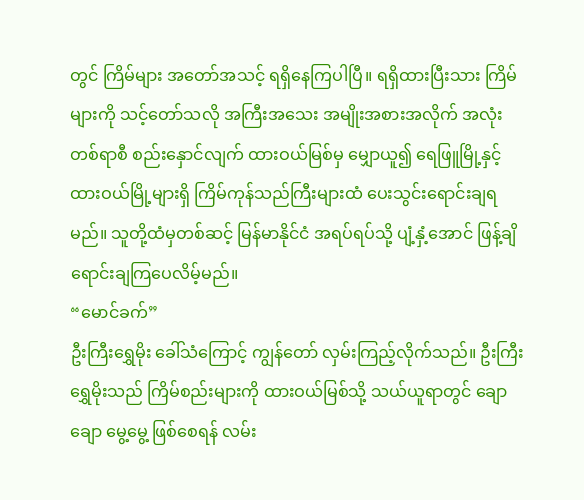တွင် ကြိမ်များ အတော်အသင့် ရရှိနေကြပါပြီ။ ရရှိထားပြီးသား ကြိမ်များကို သင့်တော်သလို အကြီးအသေး အမျိုးအစားအလိုက် အလုံးတစ်ရာစီ စည်းနှောင်လျက် ထားဝယ်မြစ်မှ မျှောယူ၍ ရေဖြူမြို့နှင့် ထားဝယ်မြို့များရှိ ကြိမ်ကုန်သည်ကြီးများထံ ပေးသွင်းရောင်းချရမည်။ သူတို့ထံမှတစ်ဆင့် မြန်မာနိုင်ငံ အရပ်ရပ်သို့ ပျံ့နှံ့အောင် ဖြန့်ချိ ရောင်းချကြပေလိမ့်မည်။
“မောင်ခက်”
ဦးကြီးရွှေမိုး ခေါ်သံကြောင့် ကျွန်တော် လှမ်းကြည့်လိုက်သည်။ ဦးကြီးရွှေမိုးသည် ကြိမ်စည်းများကို ထားဝယ်မြစ်သို့ သယ်ယူရာတွင် ချောချော မွေ့မွေ့ ဖြစ်စေရန် လမ်း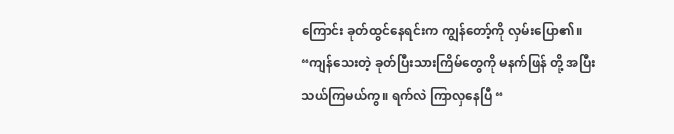ကြောင်း ခုတ်ထွင်နေရင်းက ကျွန်တော့်ကို လှမ်းပြော၏။
“ကျန်သေးတဲ့ ခုတ်ပြီးသားကြိမ်တွေကို မနက်ဖြန် တို့ အပြီးသယ်ကြမယ်ကွ။ ရက်လဲ ကြာလှနေပြီ “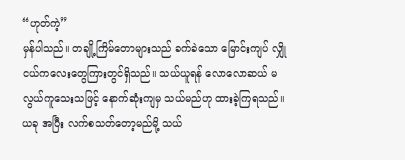“ဟုတ်ကဲ့”
မှန်ပါသည်။ တချို့ကြိမ်တောများသည် ခက်ခဲသော မြောင်းကျပ် လျှိုငယ်ကလေးတွေကြားတွင်ရှိသည်။ သယ်ယူရန် လောလောဆယ် မလွယ်ကူသေးသဖြင့် နောက်ဆုံးကျမှ သယ်မည်ဟု ထားခဲ့ကြရသည်။ ယခု အပြီး လက်စသတ်တော့မည်မို့ သယ်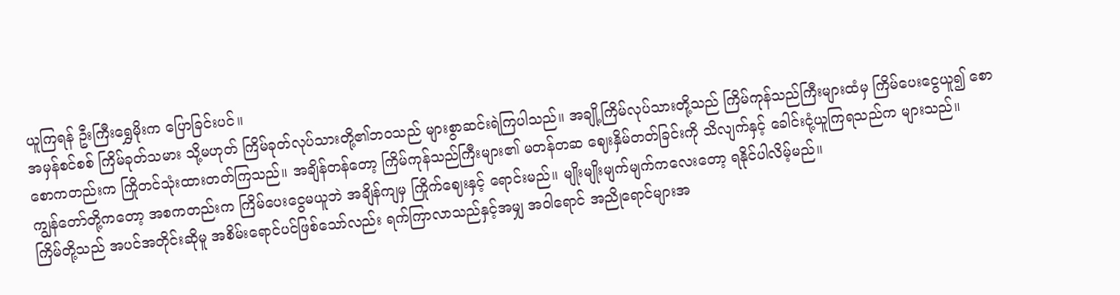ယူကြရန် ဦးကြီးရွှေမိုးက ပြောခြင်းပင်။
အမှန်စင်စစ် ကြိမ်ခုတ်သမား သို့မဟုတ် ကြိမ်ခုတ်လုပ်သားတို့၏ဘဝသည် များစွာဆင်းရဲကြပါသည်။ အချို့ကြိမ်လုပ်သားတို့သည် ကြိမ်ကုန်သည်ကြီးများထံမှ ကြိမ်ပေးငွေယူ၍ စောစောကတည်းက ကြိုတင်သုံးထားတတ်ကြသည်။ အချိန်တန်တော့ ကြိမ်ကုန်သည်ကြီးများ၏ မတန်တဆ ဈေးနှိမ်တတ်ခြင်းကို သိလျက်နှင့် ခေါင်းငုံ့ယူကြရသည်က များသည်။
ကျွန်တော်တို့ကတော့ အစကတည်းက ကြိမ်ပေးငွေမယူဘဲ အချိန်ကျမှ ကြိုက်ဈေးနှင့် ရောင်းမည်။ မျိုးမျိုးမျက်မျက်ကလေးတော့ ရနိုင်ပါလိမ့်မည်။
ကြိမ်တို့သည် အပင်အတိုင်းဆိုမူ အစိမ်းရောင်ပင်ဖြစ်သော်လည်း ရက်ကြာလာသည်နှင့်အမျှ အဝါရောင် အညိုရောင်များအ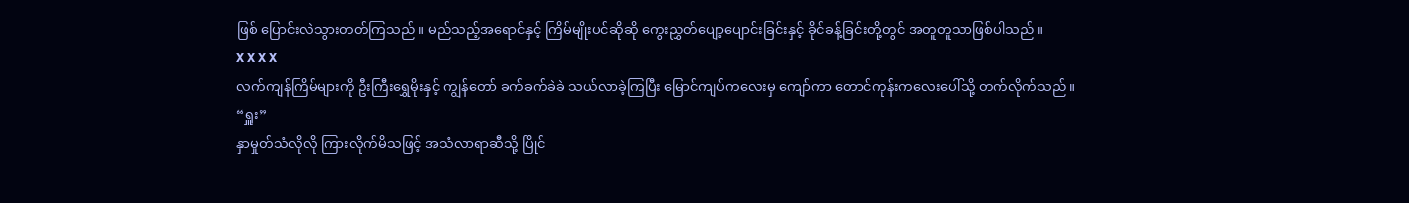ဖြစ် ပြောင်းလဲသွားတတ်ကြသည်။ မည်သည့်အရောင်နှင့် ကြိမ်မျိုးပင်ဆိုဆို ကွေးညွှတ်ပျော့ပျောင်းခြင်းနှင့် ခိုင်ခန့်ခြင်းတို့တွင် အတူတူသာဖြစ်ပါသည်။
X X X X
လက်ကျန်ကြိမ်များကို ဦးကြီးရွှေမိုးနှင့် ကျွန်တော် ခက်ခက်ခဲခဲ သယ်လာခဲ့ကြပြီး မြောင်ကျပ်ကလေးမှ ကျော်ကာ တောင်ကုန်းကလေးပေါ်သို့ တက်လိုက်သည်။
“ရှူး”
နှာမှုတ်သံလိုလို ကြားလိုက်မိသဖြင့် အသံလာရာဆီသို့ ပြိုင်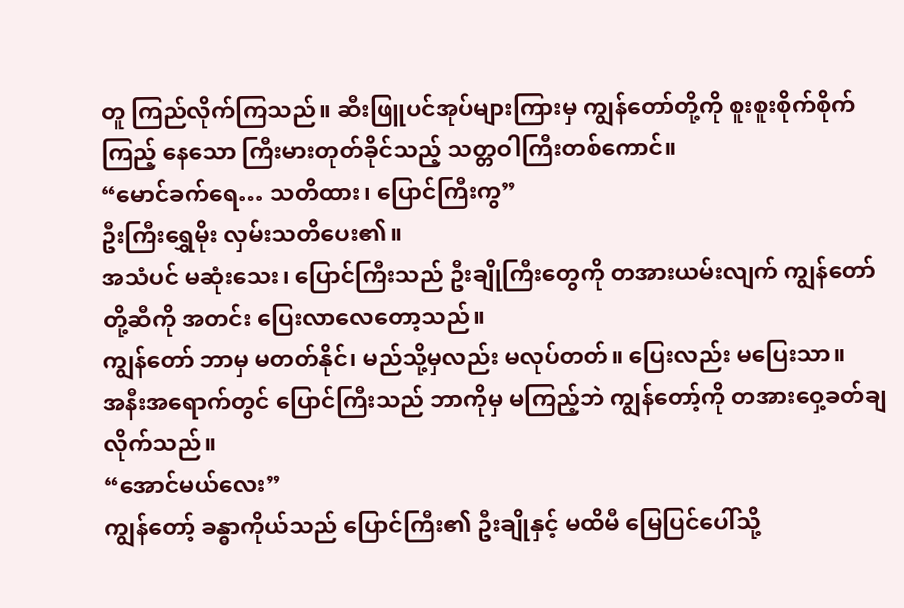တူ ကြည်လိုက်ကြသည်။ ဆီးဖြူပင်အုပ်များကြားမှ ကျွန်တော်တို့ကို စူးစူးစိုက်စိုက် ကြည့် နေသော ကြီးမားတုတ်ခိုင်သည့် သတ္တဝါကြီးတစ်ကောင်။
“မောင်ခက်ရေ… သတိထား၊ ပြောင်ကြီးကွ”
ဦးကြီးရွှေမိုး လှမ်းသတိပေး၏။
အသံပင် မဆုံးသေး၊ ပြောင်ကြီးသည် ဦးချိုကြီးတွေကို တအားယမ်းလျက် ကျွန်တော်တို့ဆီကို အတင်း ပြေးလာလေတော့သည်။
ကျွန်တော် ဘာမှ မတတ်နိုင်၊ မည်သို့မှလည်း မလုပ်တတ်။ ပြေးလည်း မပြေးသာ။
အနီးအရောက်တွင် ပြောင်ကြီးသည် ဘာကိုမှ မကြည့်ဘဲ ကျွန်တော့်ကို တအားဝှေ့ခတ်ချလိုက်သည်။
“အောင်မယ်လေး”
ကျွန်တော့် ခန္ဓာကိုယ်သည် ပြောင်ကြီး၏ ဦးချိုနှင့် မထိမီ မြေပြင်ပေါ်သို့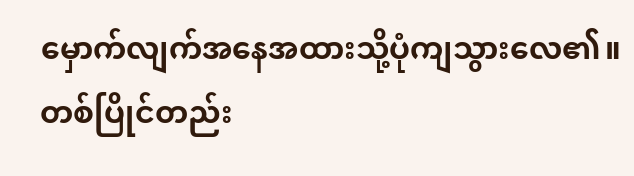မှောက်လျက်အနေအထားသို့ပုံကျသွားလေ၏။ တစ်ပြိုင်တည်း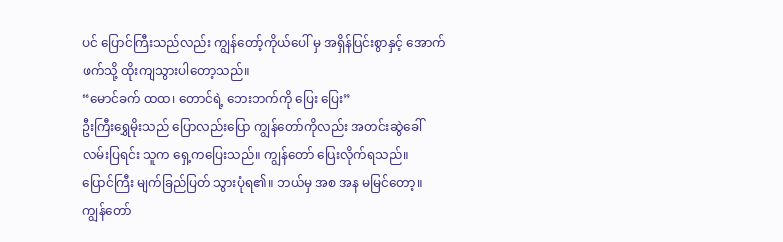ပင် ပြောင်ကြီးသည်လည်း ကျွန်တော့်ကိုယ်ပေါ် မှ အရှိန်ပြင်းစွာနှင့် အောက်ဖက်သို့ ထိုးကျသွားပါတော့သည်။
“မောင်ခက် ထထ၊ တောင်ရဲ့ ဘေးဘက်ကို ပြေး ပြေး”
ဦးကြီးရွှေမိုးသည် ပြောလည်းပြော ကျွန်တော်ကိုလည်း အတင်းဆွဲခေါ် လမ်းပြရင်း သူက ရှေ့ကပြေးသည်။ ကျွန်တော် ပြေးလိုက်ရသည်။
ပြောင်ကြီး မျက်ခြည်ပြတ် သွားပုံရ၏။ ဘယ်မှ အစ အန မမြင်တော့။ ကျွန်တော်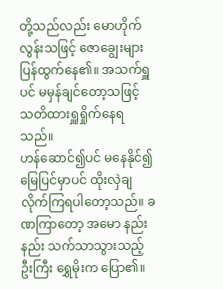တို့သည်လည်း မောဟိုက်လွန်းသဖြင့် ဇောချွေးများ ပြန်ထွက်နေ၏။ အသက်ရှူပင် မမှန်ချင်တော့သဖြင့် သတိထားရှူရှိုက်နေရသည်။
ဟန်ဆောင်၍ပင် မနေနိုင်၍ မြေပြင်မှာပင် ထိုးလှဲချလိုက်ကြရပါတော့သည်။ ခဏကြာတော့ အမော နည်းနည်း သက်သာသွားသည့် ဦးကြီး ရွှေမိုးက ပြော၏။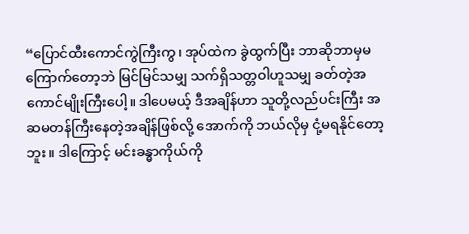“ပြောင်ထီးကောင်ကွဲကြီးကွ၊ အုပ်ထဲက ခွဲထွက်ပြီး ဘာဆိုဘာမှမကြောက်တော့ဘဲ မြင်မြင်သမျှ သက်ရှိသတ္တဝါဟူသမျှ ခတ်တဲ့အကောင်မျိုးကြီးပေါ့။ ဒါပေမယ့် ဒီအချိန်ဟာ သူတို့လည်ပင်းကြီး အဆမတန်ကြီးနေတဲ့အချိန်ဖြစ်လို့ အောက်ကို ဘယ်လိုမှ ငုံ့မရနိုင်တော့ဘူး။ ဒါကြောင့် မင်းခန္ဓာကိုယ်ကို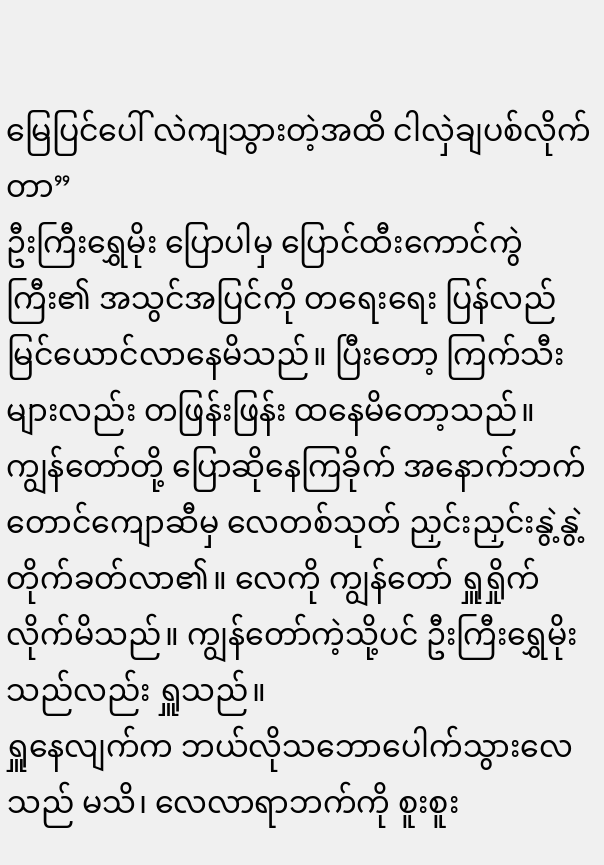မြေပြင်ပေါ် လဲကျသွားတဲ့အထိ ငါလှဲချပစ်လိုက်တာ”
ဦးကြီးရွှေမိုး ပြောပါမှ ပြောင်ထီးကောင်ကွဲကြီး၏ အသွင်အပြင်ကို တရေးရေး ပြန်လည်မြင်ယောင်လာနေမိသည်။ ပြီးတော့ ကြက်သီးများလည်း တဖြန်းဖြန်း ထနေမိတော့သည်။
ကျွန်တော်တို့ ပြောဆိုနေကြခိုက် အနောက်ဘက် တောင်ကျောဆီမှ လေတစ်သုတ် ညှင်းညှင်းနွဲ့နွဲ့ တိုက်ခတ်လာ၏။ လေကို ကျွန်တော် ရှူရှိုက်လိုက်မိသည်။ ကျွန်တော်ကဲ့သို့ပင် ဦးကြီးရွှေမိုးသည်လည်း ရှူသည်။
ရှူနေလျက်က ဘယ်လိုသဘောပေါက်သွားလေသည် မသိ၊ လေလာရာဘက်ကို စူးစူး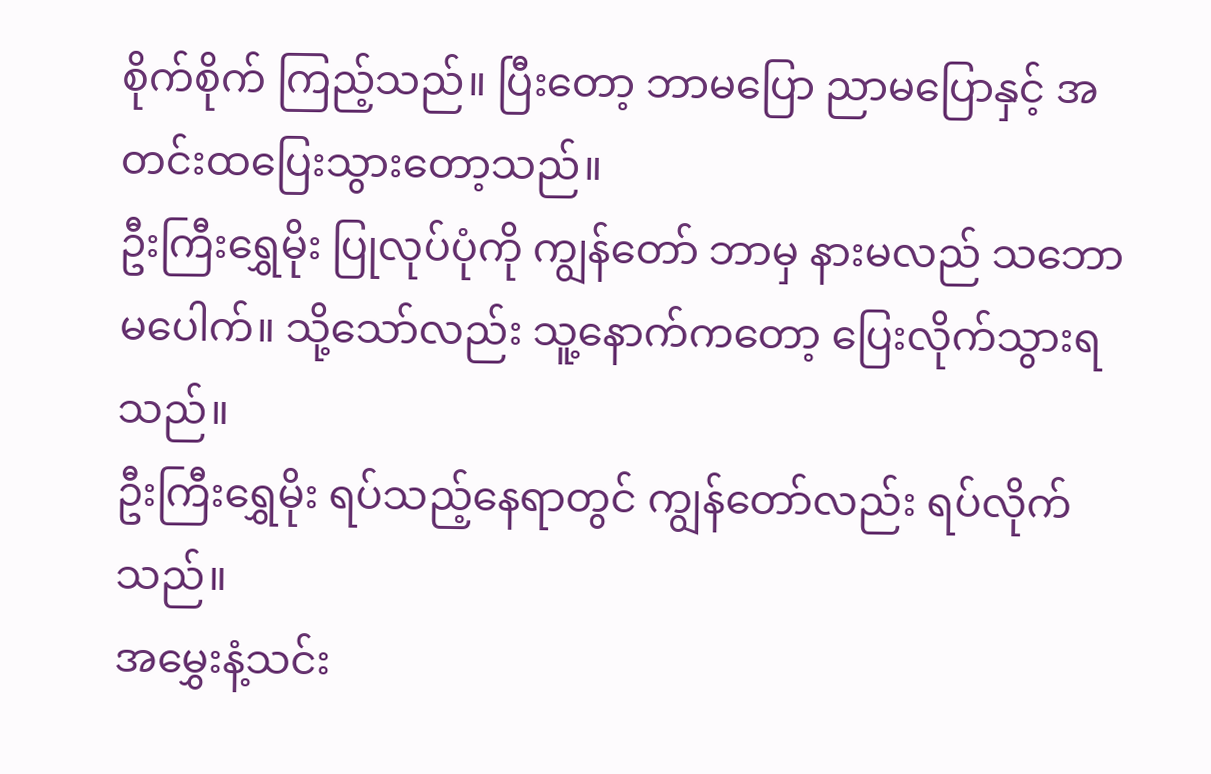စိုက်စိုက် ကြည့်သည်။ ပြီးတော့ ဘာမပြော ညာမပြောနှင့် အတင်းထပြေးသွားတော့သည်။
ဦးကြီးရွှေမိုး ပြုလုပ်ပုံကို ကျွန်တော် ဘာမှ နားမလည် သဘောမပေါက်။ သို့သော်လည်း သူ့နောက်ကတော့ ပြေးလိုက်သွားရသည်။
ဦးကြီးရွှေမိုး ရပ်သည့်နေရာတွင် ကျွန်တော်လည်း ရပ်လိုက်သည်။
အမွှေးနံ့သင်း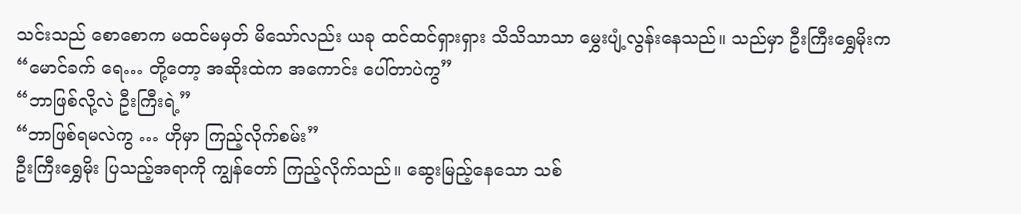သင်းသည် စောစောက မထင်မမှတ် မိသော်လည်း ယခု ထင်ထင်ရှားရှား သိသိသာသာ မွှေးပျံ့လွန်းနေသည်။ သည်မှာ ဦးကြီးရွှေမိုးက
“မောင်ခက် ရေ… တို့တော့ အဆိုးထဲက အကောင်း ပေါ်တာပဲကွ”
“ဘာဖြစ်လို့လဲ ဦးကြီးရဲ့”
“ဘာဖြစ်ရမလဲကွ … ဟိုမှာ ကြည့်လိုက်စမ်း”
ဦးကြီးရွှေမိုး ပြသည့်အရာကို ကျွန်တော် ကြည့်လိုက်သည်။ ဆွေးမြည့်နေသော သစ်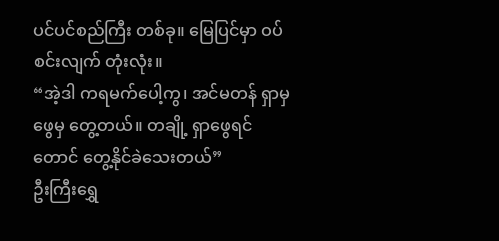ပင်ပင်စည်ကြီး တစ်ခု။ မြေပြင်မှာ ဝပ်စင်းလျက် တုံးလုံး။
“အဲ့ဒါ ကရမက်ပေါ့ကွ၊ အင်မတန် ရှာမှ ဖွေမှ တွေ့တယ်။ တချို့ ရှာဖွေရင်တောင် တွေ့နိုင်ခဲသေးတယ်”
ဦးကြီးရွှေ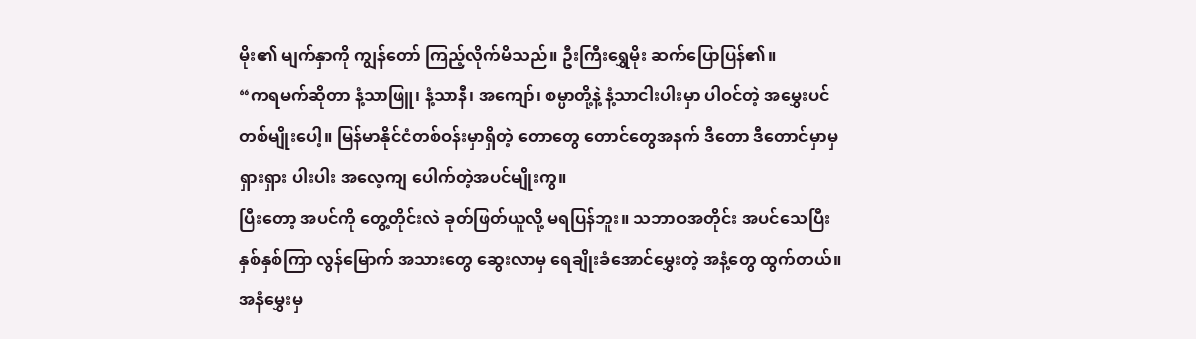မိုး၏ မျက်နှာကို ကျွန်တော် ကြည့်လိုက်မိသည်။ ဦးကြီးရွှေမိုး ဆက်ပြောပြန်၏။
“ကရမက်ဆိုတာ နံ့သာဖြူ၊ နံ့သာနီ၊ အကျော်၊ စမ္ပာတို့နဲ့ နံ့သာငါးပါးမှာ ပါဝင်တဲ့ အမွှေးပင်တစ်မျိုးပေါ့။ မြန်မာနိုင်ငံတစ်ဝန်းမှာရှိတဲ့ တောတွေ တောင်တွေအနက် ဒီတော ဒီတောင်မှာမှ ရှားရှား ပါးပါး အလေ့ကျ ပေါက်တဲ့အပင်မျိုးကွ။
ပြီးတော့ အပင်ကို တွေ့တိုင်းလဲ ခုတ်ဖြတ်ယူလို့ မရပြန်ဘူး။ သဘာဝအတိုင်း အပင်သေပြီး နှစ်နှစ်ကြာ လွန်မြောက် အသားတွေ ဆွေးလာမှ ရေချိုးခံအောင်မွှေးတဲ့ အနံ့တွေ ထွက်တယ်။ အနံမွှေးမှ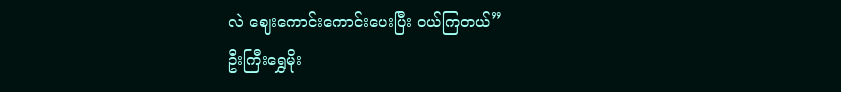လဲ ဈေးကောင်းကောင်းပေးပြီး ဝယ်ကြတယ်”
ဦးကြီးရွှေမိုး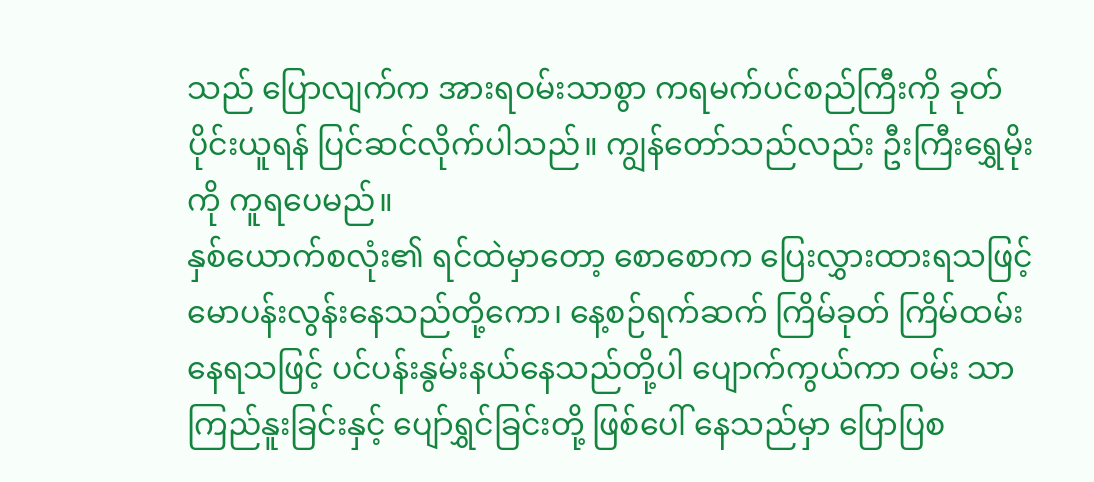သည် ပြောလျက်က အားရဝမ်းသာစွာ ကရမက်ပင်စည်ကြီးကို ခုတ်ပိုင်းယူရန် ပြင်ဆင်လိုက်ပါသည်။ ကျွန်တော်သည်လည်း ဦးကြီးရွှေမိုးကို ကူရပေမည်။
နှစ်ယောက်စလုံး၏ ရင်ထဲမှာတော့ စောစောက ပြေးလွှားထားရသဖြင့် မောပန်းလွန်းနေသည်တို့ကော၊ နေ့စဉ်ရက်ဆက် ကြိမ်ခုတ် ကြိမ်ထမ်း နေရသဖြင့် ပင်ပန်းနွမ်းနယ်နေသည်တို့ပါ ပျောက်ကွယ်ကာ ဝမ်း သာကြည်နူးခြင်းနှင့် ပျော်ရွှင်ခြင်းတို့ ဖြစ်ပေါ် နေသည်မှာ ပြောပြစ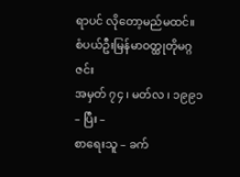ရာပင် လိုတော့မည်မထင်။
စံပယ်ဦးမြန်မာဝတ္ထုတိုမဂ္ဂဇင်း
အမှတ် ၇၄ ၊ မတ်လ ၊ ၁၉၉၁
– ပြီး –
စာရေးသူ – ခက်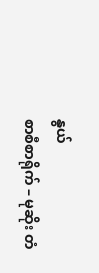နွယ်
စာစီစာရိုက် – မုဆိုး တံ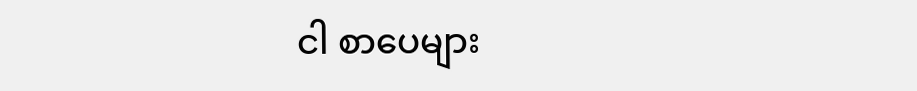ငါ စာပေများ